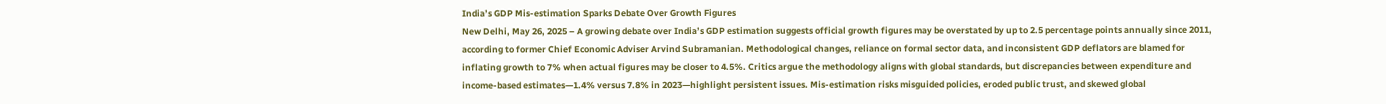India’s GDP Mis-estimation Sparks Debate Over Growth Figures
New Delhi, May 26, 2025 – A growing debate over India’s GDP estimation suggests official growth figures may be overstated by up to 2.5 percentage points annually since 2011, according to former Chief Economic Adviser Arvind Subramanian. Methodological changes, reliance on formal sector data, and inconsistent GDP deflators are blamed for inflating growth to 7% when actual figures may be closer to 4.5%. Critics argue the methodology aligns with global standards, but discrepancies between expenditure and income-based estimates—1.4% versus 7.8% in 2023—highlight persistent issues. Mis-estimation risks misguided policies, eroded public trust, and skewed global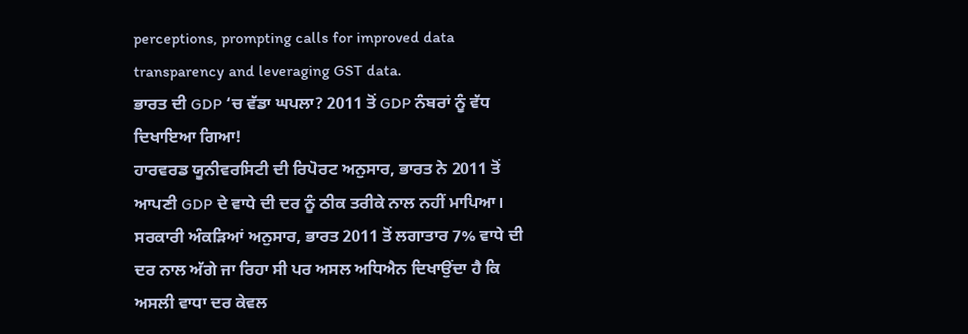perceptions, prompting calls for improved data transparency and leveraging GST data.
ਭਾਰਤ ਦੀ GDP ‘ਚ ਵੱਡਾ ਘਪਲਾ? 2011 ਤੋਂ GDP ਨੰਬਰਾਂ ਨੂੰ ਵੱਧ ਦਿਖਾਇਆ ਗਿਆ!
ਹਾਰਵਰਡ ਯੂਨੀਵਰਸਿਟੀ ਦੀ ਰਿਪੋਰਟ ਅਨੁਸਾਰ, ਭਾਰਤ ਨੇ 2011 ਤੋਂ ਆਪਣੀ GDP ਦੇ ਵਾਧੇ ਦੀ ਦਰ ਨੂੰ ਠੀਕ ਤਰੀਕੇ ਨਾਲ ਨਹੀਂ ਮਾਪਿਆ।
ਸਰਕਾਰੀ ਅੰਕੜਿਆਂ ਅਨੁਸਾਰ, ਭਾਰਤ 2011 ਤੋਂ ਲਗਾਤਾਰ 7% ਵਾਧੇ ਦੀ ਦਰ ਨਾਲ ਅੱਗੇ ਜਾ ਰਿਹਾ ਸੀ ਪਰ ਅਸਲ ਅਧਿਐਨ ਦਿਖਾਉਂਦਾ ਹੈ ਕਿ ਅਸਲੀ ਵਾਧਾ ਦਰ ਕੇਵਲ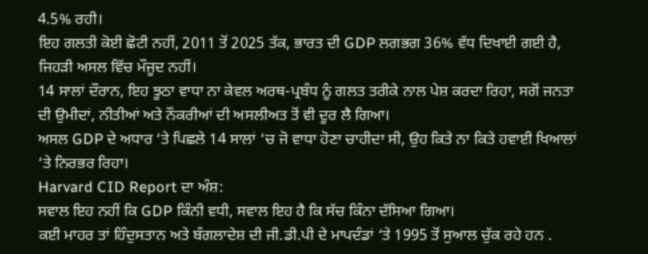4.5% ਰਹੀ।
ਇਹ ਗਲਤੀ ਕੋਈ ਛੋਟੀ ਨਹੀਂ, 2011 ਤੋਂ 2025 ਤੱਕ, ਭਾਰਤ ਦੀ GDP ਲਗਭਗ 36% ਵੱਧ ਦਿਖਾਈ ਗਈ ਹੈ, ਜਿਹੜੀ ਅਸਲ ਵਿੱਚ ਮੌਜੂਦ ਨਹੀਂ।
14 ਸਾਲਾਂ ਦੌਰਾਨ, ਇਹ ਝੂਠਾ ਵਾਧਾ ਨਾ ਕੇਵਲ ਅਰਥ-ਪ੍ਰਬੰਧ ਨੂੰ ਗਲਤ ਤਰੀਕੇ ਨਾਲ ਪੇਸ਼ ਕਰਦਾ ਰਿਹਾ, ਸਗੋਂ ਜਨਤਾ ਦੀ ਉਮੀਦਾਂ, ਨੀਤੀਆਂ ਅਤੇ ਨੌਕਰੀਆਂ ਦੀ ਅਸਲੀਅਤ ਤੋਂ ਵੀ ਦੂਰ ਲੈ ਗਿਆ।
ਅਸਲ GDP ਦੇ ਅਧਾਰ ‘ਤੇ ਪਿਛਲੇ 14 ਸਾਲਾਂ ‘ਚ ਜੋ ਵਾਧਾ ਹੋਣਾ ਚਾਹੀਦਾ ਸੀ, ਉਹ ਕਿਤੇ ਨਾ ਕਿਤੇ ਹਵਾਈ ਖਿਆਲਾਂ ‘ਤੇ ਨਿਰਭਰ ਰਿਹਾ।
Harvard CID Report ਦਾ ਅੰਸ਼:
ਸਵਾਲ ਇਹ ਨਹੀਂ ਕਿ GDP ਕਿੰਨੀ ਵਧੀ, ਸਵਾਲ ਇਹ ਹੈ ਕਿ ਸੱਚ ਕਿੰਨਾ ਦੱਸਿਆ ਗਿਆ।
ਕਈ ਮਾਹਰ ਤਾਂ ਹਿੰਦੁਸਤਾਨ ਅਤੇ ਬੰਗਲਾਦੇਸ਼ ਦੀ ਜੀ.ਡੀ.ਪੀ ਦੇ ਮਾਪਦੰਡਾਂ ‘ਤੇ 1995 ਤੋਂ ਸੁਆਲ ਚੁੱਕ ਰਹੇ ਹਨ .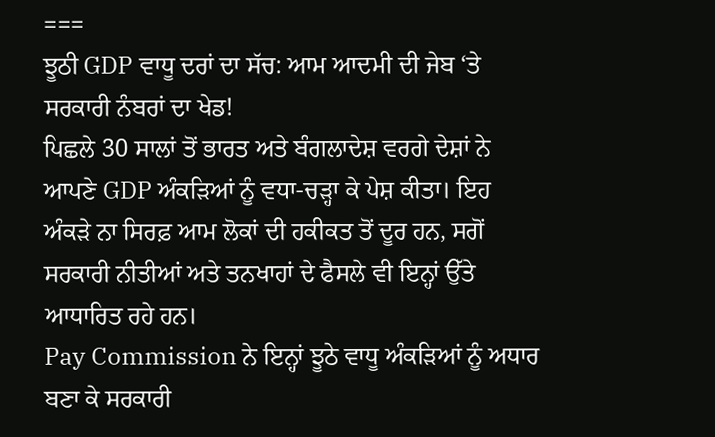===
ਝੂਠੀ GDP ਵਾਧੂ ਦਰਾਂ ਦਾ ਸੱਚ: ਆਮ ਆਦਮੀ ਦੀ ਜੇਬ ‘ਤੇ ਸਰਕਾਰੀ ਨੰਬਰਾਂ ਦਾ ਖੇਡ!
ਪਿਛਲੇ 30 ਸਾਲਾਂ ਤੋਂ ਭਾਰਤ ਅਤੇ ਬੰਗਲਾਦੇਸ਼ ਵਰਗੇ ਦੇਸ਼ਾਂ ਨੇ ਆਪਣੇ GDP ਅੰਕੜਿਆਂ ਨੂੰ ਵਧਾ-ਚੜ੍ਹਾ ਕੇ ਪੇਸ਼ ਕੀਤਾ। ਇਹ ਅੰਕੜੇ ਨਾ ਸਿਰਫ਼ ਆਮ ਲੋਕਾਂ ਦੀ ਹਕੀਕਤ ਤੋਂ ਦੂਰ ਹਨ, ਸਗੋਂ ਸਰਕਾਰੀ ਨੀਤੀਆਂ ਅਤੇ ਤਨਖਾਹਾਂ ਦੇ ਫੈਸਲੇ ਵੀ ਇਨ੍ਹਾਂ ਉੱਤੇ ਆਧਾਰਿਤ ਰਹੇ ਹਨ।
Pay Commission ਨੇ ਇਨ੍ਹਾਂ ਝੂਠੇ ਵਾਧੂ ਅੰਕੜਿਆਂ ਨੂੰ ਅਧਾਰ ਬਣਾ ਕੇ ਸਰਕਾਰੀ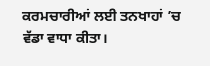ਕਰਮਚਾਰੀਆਂ ਲਈ ਤਨਖਾਹਾਂ ’ਚ ਵੱਡਾ ਵਾਧਾ ਕੀਤਾ।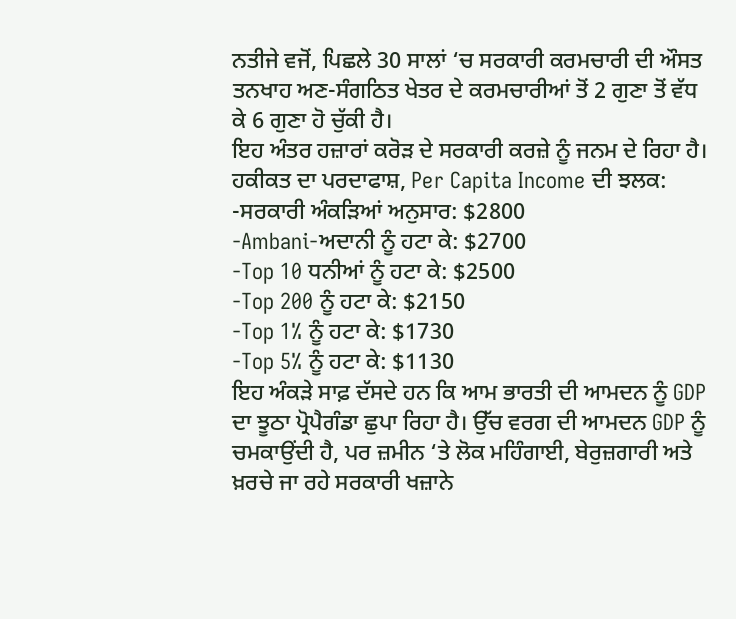ਨਤੀਜੇ ਵਜੋਂ, ਪਿਛਲੇ 30 ਸਾਲਾਂ ‘ਚ ਸਰਕਾਰੀ ਕਰਮਚਾਰੀ ਦੀ ਔਸਤ ਤਨਖਾਹ ਅਣ-ਸੰਗਠਿਤ ਖੇਤਰ ਦੇ ਕਰਮਚਾਰੀਆਂ ਤੋਂ 2 ਗੁਣਾ ਤੋਂ ਵੱਧ ਕੇ 6 ਗੁਣਾ ਹੋ ਚੁੱਕੀ ਹੈ।
ਇਹ ਅੰਤਰ ਹਜ਼ਾਰਾਂ ਕਰੋੜ ਦੇ ਸਰਕਾਰੀ ਕਰਜ਼ੇ ਨੂੰ ਜਨਮ ਦੇ ਰਿਹਾ ਹੈ।
ਹਕੀਕਤ ਦਾ ਪਰਦਾਫਾਸ਼, Per Capita Income ਦੀ ਝਲਕ:
-ਸਰਕਾਰੀ ਅੰਕੜਿਆਂ ਅਨੁਸਾਰ: $2800
-Ambani-ਅਦਾਨੀ ਨੂੰ ਹਟਾ ਕੇ: $2700
-Top 10 ਧਨੀਆਂ ਨੂੰ ਹਟਾ ਕੇ: $2500
-Top 200 ਨੂੰ ਹਟਾ ਕੇ: $2150
-Top 1% ਨੂੰ ਹਟਾ ਕੇ: $1730
-Top 5% ਨੂੰ ਹਟਾ ਕੇ: $1130
ਇਹ ਅੰਕੜੇ ਸਾਫ਼ ਦੱਸਦੇ ਹਨ ਕਿ ਆਮ ਭਾਰਤੀ ਦੀ ਆਮਦਨ ਨੂੰ GDP ਦਾ ਝੂਠਾ ਪ੍ਰੋਪੈਗੰਡਾ ਛੁਪਾ ਰਿਹਾ ਹੈ। ਉੱਚ ਵਰਗ ਦੀ ਆਮਦਨ GDP ਨੂੰ ਚਮਕਾਉਂਦੀ ਹੈ, ਪਰ ਜ਼ਮੀਨ ‘ਤੇ ਲੋਕ ਮਹਿੰਗਾਈ, ਬੇਰੁਜ਼ਗਾਰੀ ਅਤੇ ਖ਼ਰਚੇ ਜਾ ਰਹੇ ਸਰਕਾਰੀ ਖਜ਼ਾਨੇ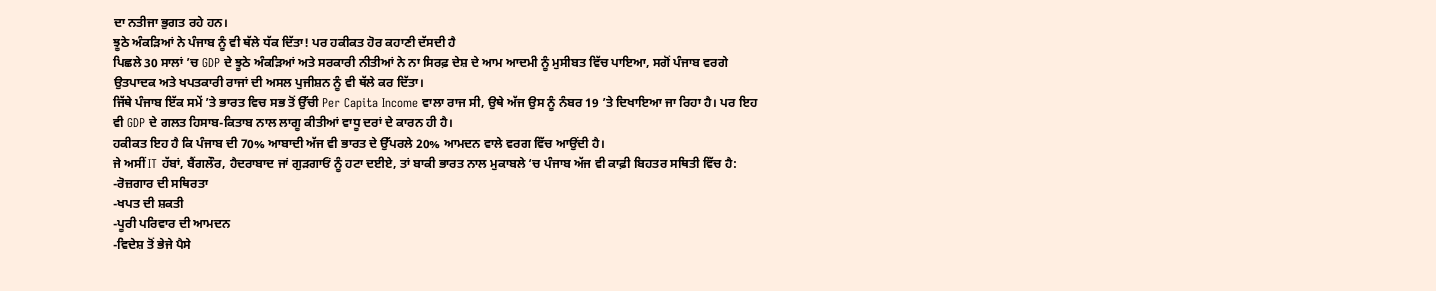ਦਾ ਨਤੀਜਾ ਭੁਗਤ ਰਹੇ ਹਨ।
ਝੂਠੇ ਅੰਕੜਿਆਂ ਨੇ ਪੰਜਾਬ ਨੂੰ ਵੀ ਥੱਲੇ ਧੱਕ ਦਿੱਤਾ! ਪਰ ਹਕੀਕਤ ਹੋਰ ਕਹਾਣੀ ਦੱਸਦੀ ਹੈ
ਪਿਛਲੇ 30 ਸਾਲਾਂ ’ਚ GDP ਦੇ ਝੂਠੇ ਅੰਕੜਿਆਂ ਅਤੇ ਸਰਕਾਰੀ ਨੀਤੀਆਂ ਨੇ ਨਾ ਸਿਰਫ਼ ਦੇਸ਼ ਦੇ ਆਮ ਆਦਮੀ ਨੂੰ ਮੁਸੀਬਤ ਵਿੱਚ ਪਾਇਆ, ਸਗੋਂ ਪੰਜਾਬ ਵਰਗੇ ਉਤਪਾਦਕ ਅਤੇ ਖਪਤਕਾਰੀ ਰਾਜਾਂ ਦੀ ਅਸਲ ਪੁਜੀਸ਼ਨ ਨੂੰ ਵੀ ਥੱਲੇ ਕਰ ਦਿੱਤਾ।
ਜਿੱਥੇ ਪੰਜਾਬ ਇੱਕ ਸਮੇਂ ’ਤੇ ਭਾਰਤ ਵਿਚ ਸਭ ਤੋਂ ਉੱਚੀ Per Capita Income ਵਾਲਾ ਰਾਜ ਸੀ, ਉਥੇ ਅੱਜ ਉਸ ਨੂੰ ਨੰਬਰ 19 ’ਤੇ ਦਿਖਾਇਆ ਜਾ ਰਿਹਾ ਹੈ। ਪਰ ਇਹ ਵੀ GDP ਦੇ ਗਲਤ ਹਿਸਾਬ-ਕਿਤਾਬ ਨਾਲ ਲਾਗੂ ਕੀਤੀਆਂ ਵਾਧੂ ਦਰਾਂ ਦੇ ਕਾਰਨ ਹੀ ਹੈ।
ਹਕੀਕਤ ਇਹ ਹੈ ਕਿ ਪੰਜਾਬ ਦੀ 70% ਆਬਾਦੀ ਅੱਜ ਵੀ ਭਾਰਤ ਦੇ ਉੱਪਰਲੇ 20% ਆਮਦਨ ਵਾਲੇ ਵਰਗ ਵਿੱਚ ਆਉਂਦੀ ਹੈ।
ਜੇ ਅਸੀਂ IT ਹੱਬਾਂ, ਬੈਂਗਲੌਰ, ਹੈਦਰਾਬਾਦ ਜਾਂ ਗੁੜਗਾਓਂ ਨੂੰ ਹਟਾ ਦਈਏ, ਤਾਂ ਬਾਕੀ ਭਾਰਤ ਨਾਲ ਮੁਕਾਬਲੇ ‘ਚ ਪੰਜਾਬ ਅੱਜ ਵੀ ਕਾਫ਼ੀ ਬਿਹਤਰ ਸਥਿਤੀ ਵਿੱਚ ਹੈ:
-ਰੋਜ਼ਗਾਰ ਦੀ ਸਥਿਰਤਾ
-ਖਪਤ ਦੀ ਸ਼ਕਤੀ
-ਪੂਰੀ ਪਰਿਵਾਰ ਦੀ ਆਮਦਨ
-ਵਿਦੇਸ਼ ਤੋਂ ਭੇਜੇ ਪੈਸੇ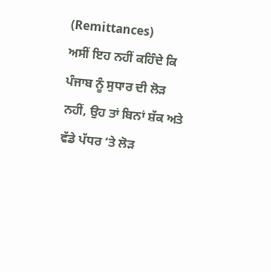(Remittances)
ਅਸੀਂ ਇਹ ਨਹੀਂ ਕਹਿੰਦੇ ਕਿ ਪੰਜਾਬ ਨੂੰ ਸੁਧਾਰ ਦੀ ਲੋੜ ਨਹੀਂ, ਉਹ ਤਾਂ ਬਿਨਾਂ ਸ਼ੱਕ ਅਤੇ ਵੱਡੇ ਪੱਧਰ ‘ਤੇ ਲੋੜ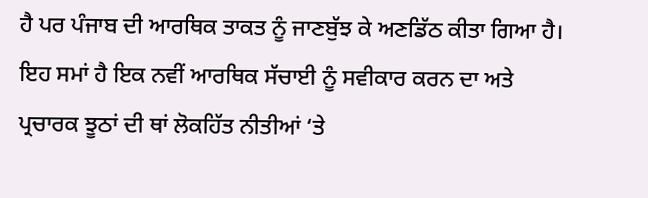ਹੈ ਪਰ ਪੰਜਾਬ ਦੀ ਆਰਥਿਕ ਤਾਕਤ ਨੂੰ ਜਾਣਬੁੱਝ ਕੇ ਅਣਡਿੱਠ ਕੀਤਾ ਗਿਆ ਹੈ।
ਇਹ ਸਮਾਂ ਹੈ ਇਕ ਨਵੀਂ ਆਰਥਿਕ ਸੱਚਾਈ ਨੂੰ ਸਵੀਕਾਰ ਕਰਨ ਦਾ ਅਤੇ ਪ੍ਰਚਾਰਕ ਝੂਠਾਂ ਦੀ ਥਾਂ ਲੋਕਹਿੱਤ ਨੀਤੀਆਂ ‘ਤੇ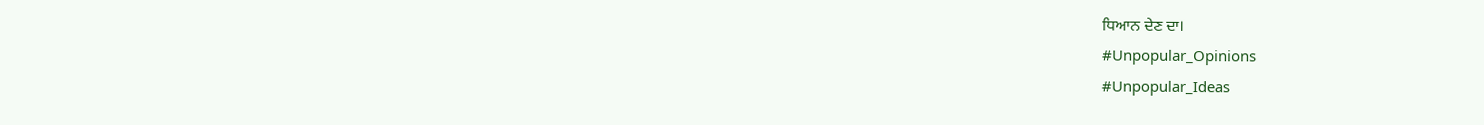ਧਿਆਨ ਦੇਣ ਦਾ।
#Unpopular_Opinions
#Unpopular_Ideas